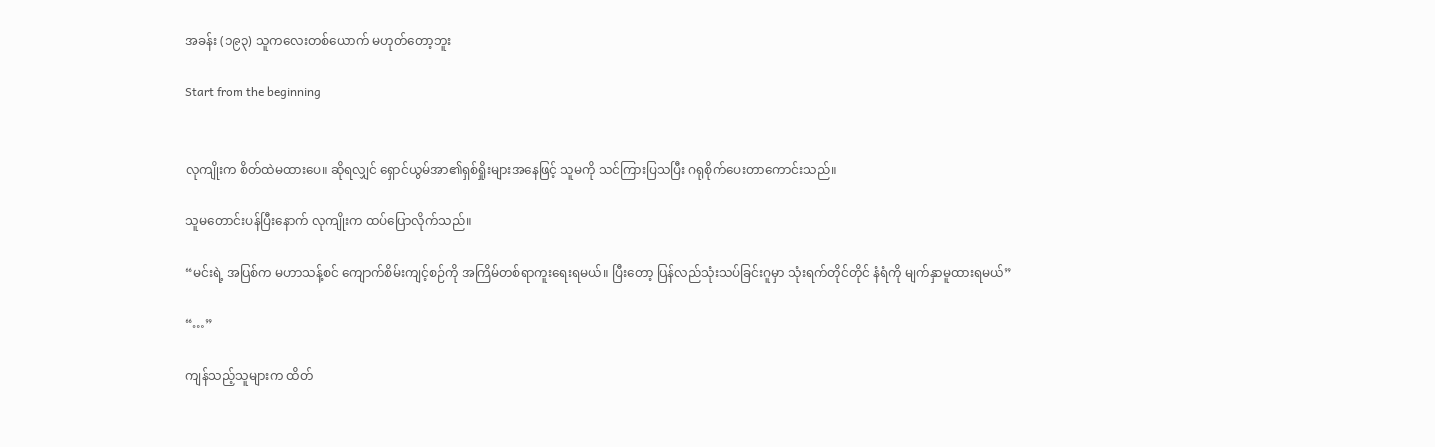အခန်း (၁၉၃) သူကလေးတစ်ယောက် မဟုတ်တော့ဘူး

Start from the beginning


လုကျိုးက စိတ်ထဲမထားပေ။ ဆိုရလျှင် ရှောင်ယွမ်အာ၏ရှစ်ရှိုးများအနေဖြင့် သူမကို သင်ကြားပြသပြီး ဂရုစိုက်ပေးတာကောင်းသည်။

သူမတောင်းပန်ပြီးနောက် လုကျိုးက ထပ်ပြောလိုက်သည်။

“မင်းရဲ့ အပြစ်က မဟာသန့်စင် ကျောက်စိမ်းကျင့်စဉ်ကို အကြိမ်တစ်ရာကူးရေးရမယ်။ ပြီးတော့ ပြန်လည်သုံးသပ်ခြင်းဂူမှာ သုံးရက်တိုင်တိုင် နံရံကို မျက်နှာမူထားရမယ်”

“…”

ကျန်သည့်သူများက ထိတ်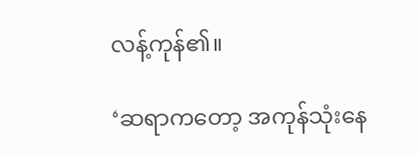လန့်ကုန်၏။

‘ဆရာကတော့ အကုန်သုံးနေ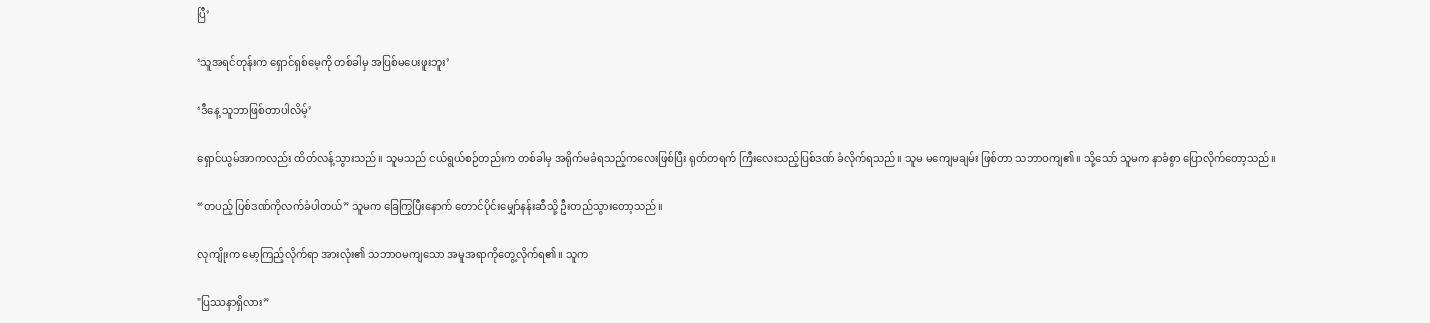ပြီ’

‘သူအရင်တုန်းက ရှောင်ရှစ်မေ့ကို တစ်ခါမှ အပြစ်မပေးဖူးဘူး’

‘ဒီနေ့ သူဘာဖြစ်တာပါလိမ့်’

ရှောင်ယွမ်အာကလည်း ထိတ်လန့်သွားသည်။ သူမသည် ငယ်ရွယ်စဉ်တည်းက တစ်ခါမှ အရိုက်မခံရသည့်ကလေးဖြစ်ပြီး ရုတ်တရက် ကြီးလေးသည့်ပြစ်ဒဏ် ခံလိုက်ရသည်။ သူမ မကျေမချမ်း ဖြစ်တာ သဘာဝကျ၏။ သို့သော် သူမက နာခံစွာ ပြောလိုက်တော့သည်။

“တပည့် ပြစ်ဒဏ်ကိုလက်ခံပါတယ်” သူမက ခြေကြွပြီးနောက် တောင်ပိုင်းမျှော်နန်းဆီသို့ ဦးတည်သွားတော့သည်။

လုကျိုးက မော့ကြည့်လိုက်ရာ အားလုံး၏ သဘာဝမကျသော အမူအရာကိုတွေ့လိုက်ရ၏။ သူက

"ပြဿနာရှိလား”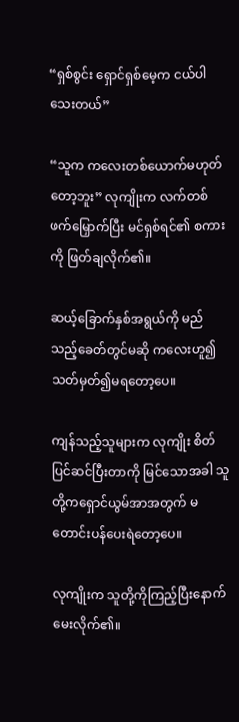“ရှစ်စွင်း ရှောင်ရှစ်မေ့က ငယ်ပါသေးတယ်”

“သူက ကလေးတစ်ယောက်မဟုတ်တော့ဘူး” လုကျိုးက လက်တစ်ဖက်မြှောက်ပြီး မင်ရှစ်ရင်၏ စကားကို ဖြတ်ချလိုက်၏။

ဆယ့်ခြောက်နှစ်အရွယ်ကို မည်သည့်ခေတ်တွင်မဆို ကလေးဟူ၍ သတ်မှတ်၍မရတော့ပေ။

ကျန်သည့်သူများက လုကျိုး စိတ်ပြင်ဆင်ပြီးတာကို မြင်သောအခါ သူတို့ကရှောင်ယွမ်အာအတွက် မတောင်းပန်ပေးရဲတော့ပေ။

လုကျိုးက သူတို့ကိုကြည့်ပြီးနောက် မေးလိုက်၏။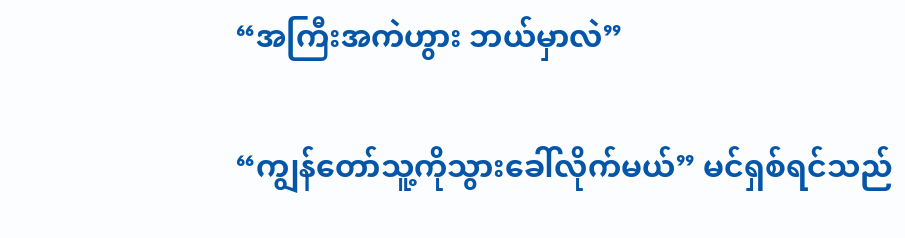“အကြီးအကဲဟွား ဘယ်မှာလဲ”

“ကျွန်တော်သူ့ကိုသွားခေါ်လိုက်မယ်” မင်ရှစ်ရင်သည်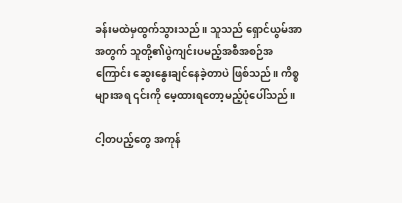ခန်းမထဲမှထွက်သွားသည်။ သူသည် ရှောင်ယွမ်အာအတွက် သူတို့၏ပွဲကျင်းပမည့်အစီအစဉ်အကြောင်း ဆွေးနွေးချင်နေခဲ့တာပဲ ဖြစ်သည်။ ကိစ္စများအရ ၎င်းကို မေ့ထားရတော့မည့်ပုံပေါ်သည်။

ငါ့တပည့်တွေ အကုန်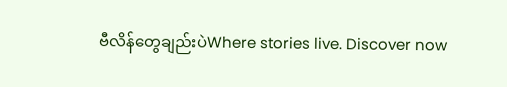ဗီလိန်တွေချည်းပဲWhere stories live. Discover now